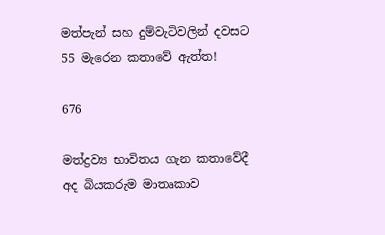මත්පැන් සහ දුම්වැටිවලින් දවසට 55 මැරෙන කතාවේ ඇත්ත!

676

මත්ද්‍රව්‍ය භාවිතය ගැන කතාවේදී අද බියකරුම මාතෘකාව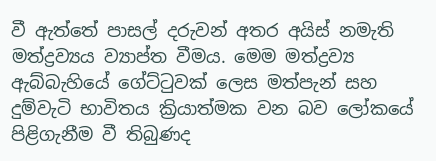වී ඇත්තේ පාසල් දරුවන් අතර අයිස් නමැති මත්ද්‍රව්‍යය ව්‍යාප්ත වීමය. මෙම මත්ද්‍රව්‍ය ඇබ්බැහියේ ගේට්ටුවක් ලෙස මත්පැන් සහ දුම්වැටි භාවිතය ක්‍රියාත්මක වන බව ලෝකයේ පිළිගැනීම වී තිබුණද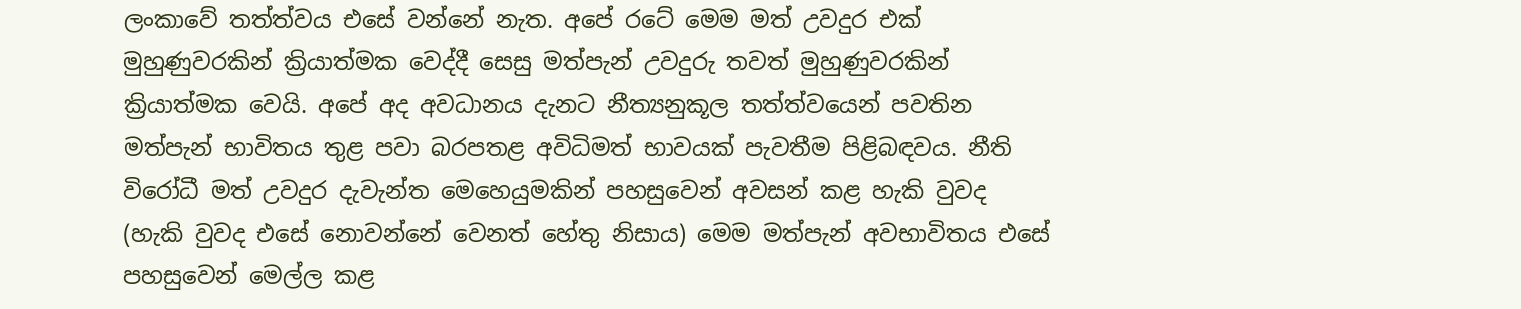ලංකාවේ තත්ත්වය එසේ වන්නේ නැත. අපේ රටේ මෙම මත් උවදුර එක් මුහුණුවරකින් ක්‍රියාත්මක වෙද්දී සෙසු මත්පැන් උවදුරු තවත් මුහුණුවරකින් ක්‍රියාත්මක වෙයි. අපේ අද අවධානය දැනට නීත්‍යනුකූල තත්ත්වයෙන් පවතින මත්පැන් භාවිතය තුළ පවා බරපතළ අවිධිමත් භාවයක් පැවතීම පිළිබඳවය. නීති විරෝධී මත් උවදුර දැවැන්ත මෙහෙයුමකින් පහසුවෙන් අවසන් කළ හැකි වුවද (හැකි වුවද එසේ නොවන්නේ වෙනත් හේතු නිසාය) මෙම මත්පැන් අවභාවිතය එසේ පහසුවෙන් මෙල්ල කළ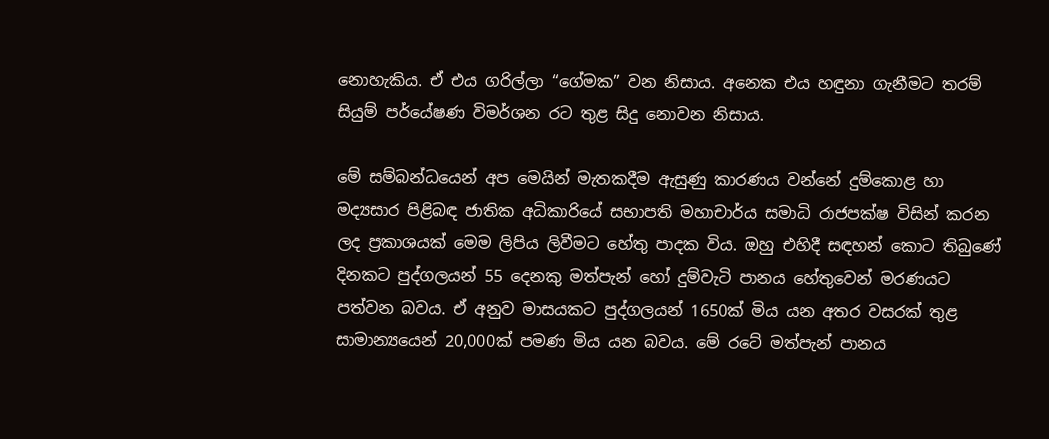නොහැකිය. ඒ එය ගරිල්ලා “ගේමක” වන නිසාය. අනෙක එය හඳුනා ගැනීමට තරම් සියුම් පර්යේෂණ විමර්ශන රට තුළ සිදු නොවන නිසාය.

මේ සම්බන්ධයෙන් අප මෙයින් මැතකදීම ඇසුණු කාරණය වන්නේ දුම්කොළ හා මද්‍යසාර පිළිබඳ ජාතික අධිකාරියේ සභාපති මහාචාර්ය සමාධි රාජපක්ෂ විසින් කරන ලද ප්‍රකාශයක් මෙම ලිපිය ලිවීමට හේතු පාදක විය. ඔහු එහිදී සඳහන් කොට තිබුණේ දිනකට පුද්ගලයන් 55 දෙනකු මත්පැන් හෝ දුම්වැටි පානය හේතුවෙන් මරණයට පත්වන බවය. ඒ අනුව මාසයකට පුද්ගලයන් 1650ක් මිය යන අතර වසරක් තුළ සාමාන්‍යයෙන් 20,000ක් පමණ මිය යන බවය. මේ රටේ මත්පැන් පානය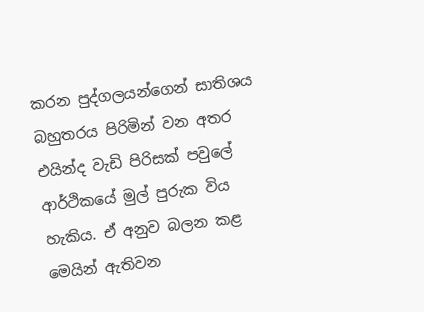කරන පුද්ගලයන්ගෙන් සාතිශය බහුතරය පිරිමින් වන අතර එයින්ද වැඩි පිරිසක් පවුලේ ආර්ථිකයේ මුල් පුරුක විය හැකිය. ඒ අනුව බලන කළ මෙයින් ඇතිවන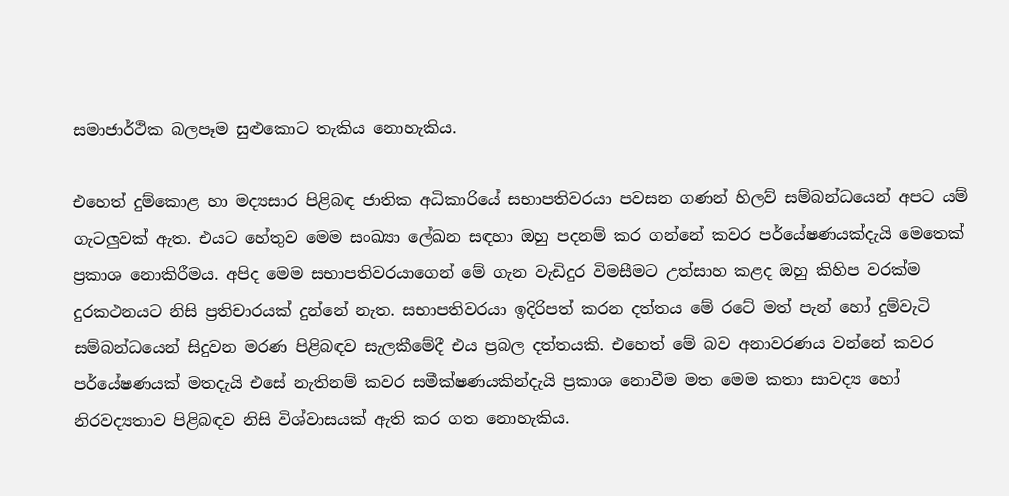සමාජාර්ථික බලපෑම සුළුකොට තැකිය නොහැකිය.

එහෙත් දුම්කොළ හා මද්‍යසාර පිළිබඳ ජාතික අධිකාරියේ සභාපතිවරයා පවසන ගණන් හිලව් සම්බන්ධයෙන් අපට යම් ගැටලුවක් ඇත. එයට හේතුව මෙම සංඛ්‍යා ලේඛන සඳහා ඔහු පදනම් කර ගන්නේ කවර පර්යේෂණයක්දැයි මෙතෙක් ප්‍රකාශ නොකිරීමය. අපිද මෙම සභාපතිවරයාගෙන් මේ ගැන වැඩිදුර විමසීමට උත්සාහ කළද ඔහු කිහිප වරක්ම දුරකථනයට නිසි ප්‍රතිචාරයක් දුන්නේ නැත. සභාපතිවරයා ඉදිරිපත් කරන දත්තය මේ රටේ මත් පැන් හෝ දුම්වැටි සම්බන්ධයෙන් සිදුවන මරණ පිළිබඳව සැලකීමේදී එය ප්‍රබල දත්තයකි. එහෙත් මේ බව අනාවරණය වන්නේ කවර පර්යේෂණයක් මතදැයි එසේ නැතිනම් කවර සමීක්ෂණයකින්දැයි ප්‍රකාශ නොවීම මත මෙම කතා සාවද්‍ය හෝ නිරවද්‍යතාව පිළිබඳව නිසි විශ්වාසයක් ඇති කර ගත නොහැකිය.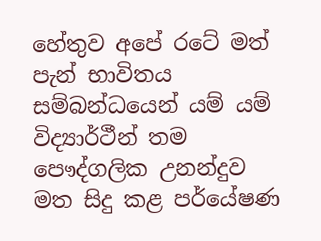හේතුව අපේ රටේ මත් පැන් භාවිතය සම්බන්ධයෙන් යම් යම් විද්‍යාර්ථීන් තම පෞද්ගලික උනන්දුව මත සිදු කළ පර්යේෂණ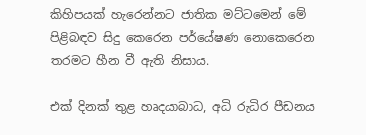කිහිපයක් හැරෙන්නට ජාතික මට්ටමෙන් මේ පිළිබඳව සිදු කෙරෙන පර්යේෂණ නොකෙරෙන තරමට හීන වී ඇති නිසාය.

එක් දිනක් තුළ හෘදයාබාධ, අධි රුධිර පීඩනය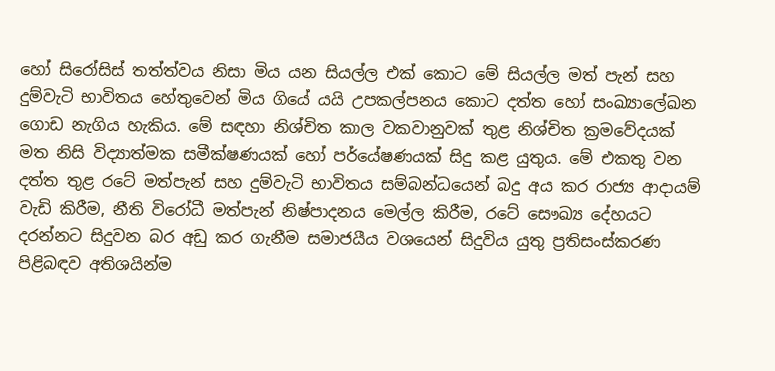හෝ සිරෝසිස් තත්ත්වය නිසා මිය යන සියල්ල එක් කොට මේ සියල්ල මත් පැන් සහ දුම්වැටි භාවිතය හේතුවෙන් මිය ගියේ යයි උපකල්පනය කොට දත්ත හෝ සංඛ්‍යාලේඛන ගොඩ නැගිය හැකිය. මේ සඳහා නිශ්චිත කාල වකවානුවක් තුළ නිශ්චිත ක්‍රමවේදයක් මත නිසි විද්‍යාත්මක සමීක්ෂණයක් හෝ පර්යේෂණයක් සිදු කළ යුතුය. මේ එකතු වන දත්ත තුළ රටේ මත්පැන් සහ දුම්වැටි භාවිතය සම්බන්ධයෙන් බදු අය කර රාජ්‍ය ආදායම් වැඩි කිරීම, නීති විරෝධී මත්පැන් නිෂ්පාදනය මෙල්ල කිරීම, රටේ සෞඛ්‍ය දේහයට දරන්නට සිදුවන බර අඩු කර ගැනීම සමාජයීය වශයෙන් සිදුවිය යුතු ප්‍රතිසංස්කරණ පිළිබඳව අතිශයින්ම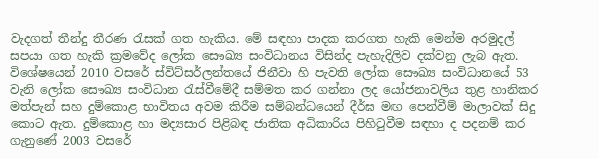වැදගත් තීන්දු තීරණ රැසක් ගත හැකිය. මේ සඳහා පාදක කරගත හැකි මෙන්ම අරමුදල් සපයා ගත හැකි ක්‍රමවේද ලෝක සෞඛ්‍ය සංවිධානය විසින්ද පැහැදිලිව දක්වනු ලැබ ඇත. විශේෂයෙන් 2010 වසරේ ස්විට්සර්ලන්තයේ ජිනීවා හි පැවති ලෝක සෞඛ්‍ය සංවිධානයේ 53 වැනි ලෝක සෞඛ්‍ය සංවිධාන රැස්වීමේදී සම්මත කර ගන්නා ලද යෝජනාවලිය තුළ හානිකර මත්පැන් සහ දුම්කොළ භාවිතය අවම කිරීම සම්බන්ධයෙන් දීර්ඝ මඟ පෙන්වීම් මාලාවක් සිදු කොට ඇත. දුම්කොළ හා මද්‍යසාර පිළිබඳ ජාතික අධිකාරිය පිහිටුවීම සඳහා ද පදනම් කර ගැනුණේ 2003 වසරේ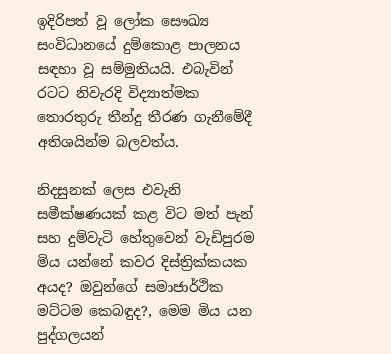ඉදිරිපත් වූ ලෝක සෞඛ්‍ය සංවිධානයේ දුම්කොළ පාලනය සඳහා වූ සම්මුතියයි. එබැවින් රටට නිවැරදි විද්‍යාත්මක තොරතුරු තීන්දු තීරණ ගැනීමේදී අතිශයින්ම බලවත්ය.

නිදසුනක් ලෙස එවැනි සමීක්ෂණයක් කළ විට මත් පැන් සහ දුම්වැටි හේතුවෙන් වැඩිපුරම මිය යන්නේ කවර දිස්ත්‍රික්කයක අයද? ඔවුන්ගේ සමාජාර්ථික මට්ටම කෙබඳුද?, මෙම මිය යන පුද්ගලයන්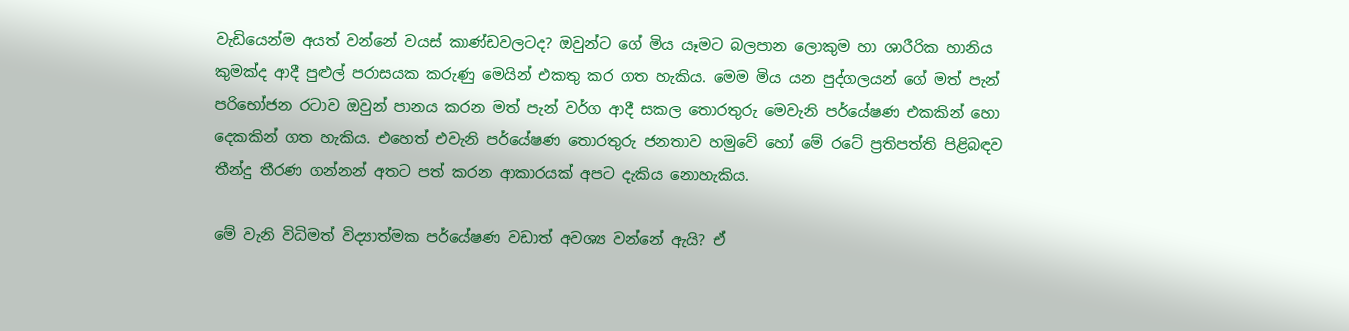වැඩියෙන්ම අයත් වන්නේ වයස් කාණ්ඩවලටද? ඔවුන්ට ගේ මිය යෑමට බලපාන ලොකුම හා ශාරීරික හානිය කුමක්ද ආදී පුළුල් පරාසයක කරුණු මෙයින් එකතු කර ගත හැකිය. මෙම මිය යන පුද්ගලයන් ගේ මත් පැන් පරිභෝජන රටාව ඔවුන් පානය කරන මත් පැන් වර්ග ආදී සකල තොරතුරු මෙවැනි පර්යේෂණ එකකින් හො දෙකකින් ගත හැකිය. එහෙත් එවැනි පර්යේෂණ තොරතුරු ජනතාව හමුවේ හෝ මේ රටේ ප්‍රතිපත්ති පිළිබඳව තීන්දු තීරණ ගන්නන් අතට පත් කරන ආකාරයක් අපට දැකිය නොහැකිය.

මේ වැනි විධිමත් විද්‍යාත්මක පර්යේෂණ වඩාත් අවශ්‍ය වන්නේ ඇයි? ඒ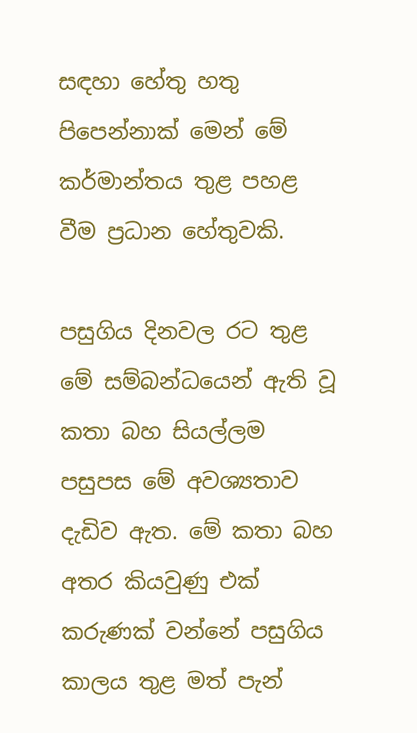සඳහා හේතු හතු පිපෙන්නාක් මෙන් මේ කර්මාන්තය තුළ පහළ වීම ප්‍රධාන හේතුවකි.

පසුගිය දිනවල රට තුළ මේ සම්බන්ධයෙන් ඇති වූ කතා බහ සියල්ලම පසුපස මේ අවශ්‍යතාව දැඩිව ඇත. මේ කතා බහ අතර කියවුණු එක් කරුණක් වන්නේ පසුගිය කාලය තුළ මත් පැන්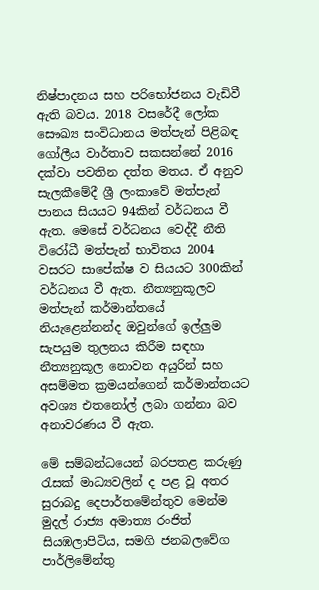නිෂ්පාදනය සහ පරිභෝජනය වැඩිවී ඇති බවය. 2018 වසරේදී ලෝක සෞඛ්‍ය සංවිධානය මත්පැන් පිළිබඳ ගෝලීය වාර්තාව සකසන්නේ 2016 දක්වා පවතින දත්ත මතය. ඒ අනුව සැලකීමේදී ශ්‍රී ලංකාවේ මත්පැන් පානය සියයට 94කින් වර්ධනය වී ඇත. මෙසේ වර්ධනය වෙද්දී නීති විරෝධී මත්පැන් භාවිතය 2004 වසරට සාපේක්ෂ ව සියයට 300කින් වර්ධනය වී ඇත. නීත්‍යනුකූලව මත්පැන් කර්මාන්තයේ නියැළෙන්නන්ද ඔවුන්ගේ ඉල්ලුම සැපයුම තුලනය කිරීම සඳහා නීත්‍යනුකූල නොවන අයුරින් සහ අසම්මත ක්‍රමයන්ගෙන් කර්මාන්තයට අවශ්‍ය එතනෝල් ලබා ගන්නා බව අනාවරණය වී ඇත.

මේ සම්බන්ධයෙන් බරපතළ කරුණු රැසක් මාධ්‍යවලින් ද පළ වූ අතර සුරාබදු දෙපාර්තමේන්තුව මෙන්ම මුදල් රාජ්‍ය අමාත්‍ය රංජිත් සියඹලාපිටිය, සමගි ජනබලවේග පාර්ලිමේන්තු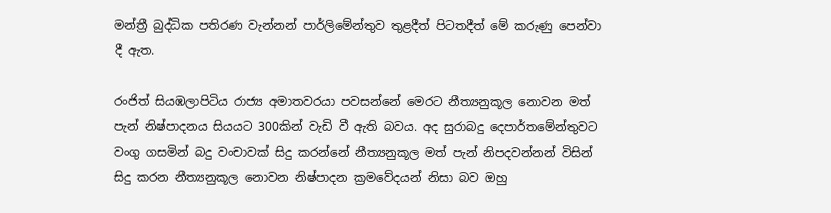මන්ත්‍රී බුද්ධික පතිරණ වැන්නන් පාර්ලිමේන්තුව තුළදීත් පිටතදීත් මේ කරුණු පෙන්වා දී ඇත.

රංජිත් සියඹලාපිටිය රාජ්‍ය අමාතවරයා පවසන්නේ මෙරට නීත්‍යනුකූල නොවන මත් පැන් නිෂ්පාදනය සියයට 300කින් වැඩි වී ඇති බවය. අද සුරාබදු දෙපාර්තමේන්තුවට වංගු ගසමින් බදු වංචාවක් සිදු කරන්නේ නීත්‍යනුකූල මත් පැන් නිපදවන්නන් විසින් සිදු කරන නීත්‍යනුකූල නොවන නිෂ්පාදන ක්‍රමවේදයන් නිසා බව ඔහු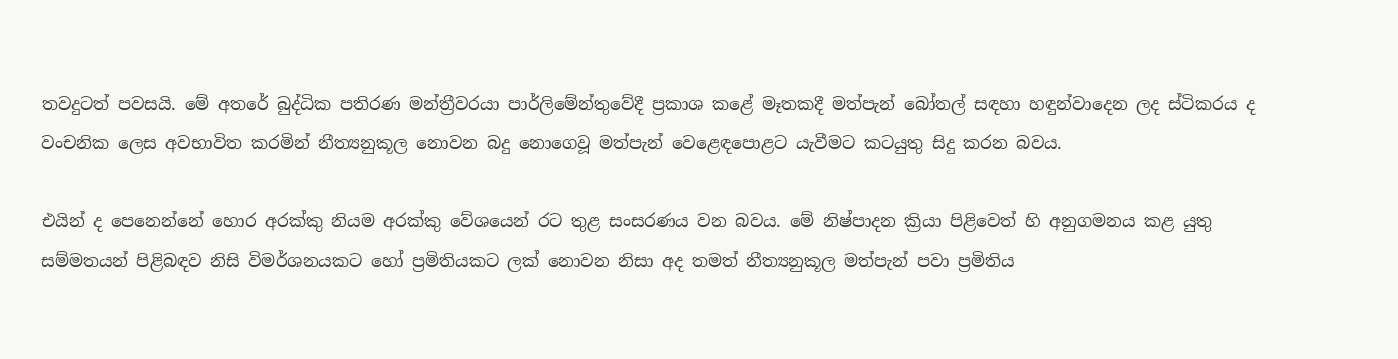තවදුටත් පවසයි. මේ අතරේ බුද්ධික පතිරණ මන්ත්‍රීවරයා පාර්ලිමේන්තුවේදී ප්‍රකාශ කළේ මෑතකදී මත්පැන් බෝතල් සඳහා හඳුන්වාදෙන ලද ස්ටිකරය ද වංචනික ලෙස අවභාවිත කරමින් නීත්‍යනුකූල නොවන බදු නොගෙවූ මත්පැන් වෙළෙඳපොළට යැවීමට කටයුතු සිදු කරන බවය.

එයින් ද පෙනෙන්නේ හොර අරක්කු නියම අරක්කු වේශයෙන් රට තුළ සංසරණය වන බවය. මේ නිෂ්පාදන ක්‍රියා පිළිවෙත් හි අනුගමනය කළ යුතු සම්මතයන් පිළිබඳව නිසි විමර්ශනයකට හෝ ප්‍රමිතියකට ලක් නොවන නිසා අද තමත් නීත්‍යනුකූල මත්පැන් පවා ප්‍රමිතිය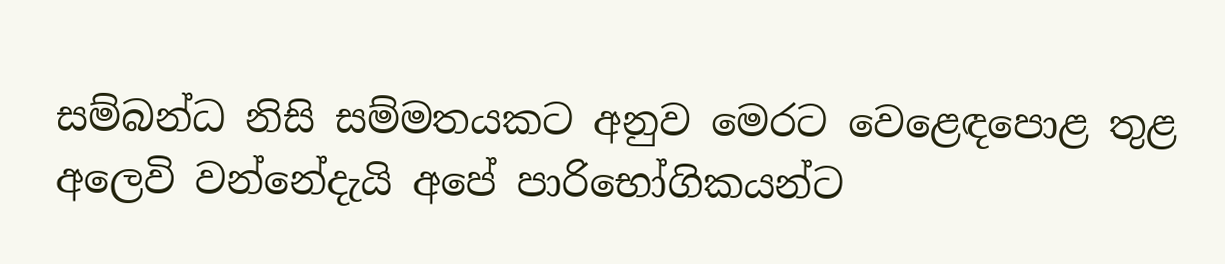සම්බන්ධ නිසි සම්මතයකට අනුව මෙරට වෙළෙඳපොළ තුළ අලෙවි වන්නේදැයි අපේ පාරිභෝගිකයන්ට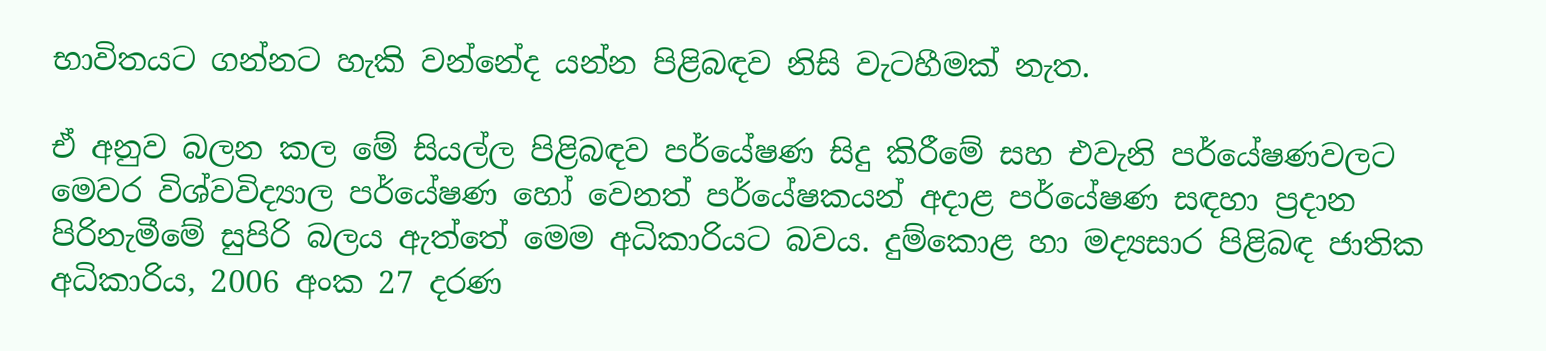භාවිතයට ගන්නට හැකි වන්නේද යන්න පිළිබඳව නිසි වැටහීමක් නැත.

ඒ අනුව බලන කල මේ සියල්ල පිළිබඳව පර්යේෂණ සිදු කිරීමේ සහ එවැනි පර්යේෂණවලට මෙවර විශ්වවිද්‍යාල පර්යේෂණ හෝ වෙනත් පර්යේෂකයන් අදාළ පර්යේෂණ සඳහා ප්‍රදාන පිරිනැමීමේ සුපිරි බලය ඇත්තේ මෙම අධිකාරියට බවය. දුම්කොළ හා මද්‍යසාර පිළිබඳ ජාතික අධිකාරිය, 2006 අංක 27 දරණ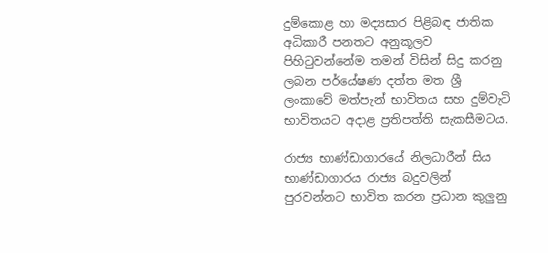දුම්කොළ හා මද්‍යසාර පිළිබඳ ජාතික අධිකාරී පනතට අනුකූලව පිහිටුවන්නේම තමන් විසින් සිදු කරනු ලබන පර්යේෂණ දත්ත මත ශ්‍රී ලංකාවේ මත්පැන් භාවිතය සහ දුම්වැටි භාවිතයට අදාළ ප්‍රතිපත්ති සැකසීමටය.

රාජ්‍ය භාණ්ඩාගාරයේ නිලධාරීන් සිය භාණ්ඩාගාරය රාජ්‍ය බදුවලින් පුරවන්නට භාවිත කරන ප්‍රධාන කුලුනු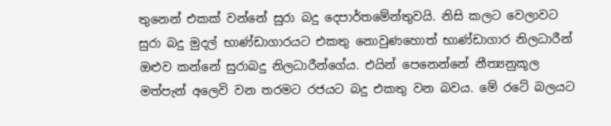තුනෙන් එකක් වන්නේ සුරා බදු දෙපාර්තමේන්තුවයි. නිසි කලට වෙලාවට සුරා බදු මුදල් භාණ්ඩාගාරයට එකතු නොවුණහොත් භාණ්ඩාගාර නිලධාරීන් ඔළුව කන්නේ සුරාබදු නිලධාරීන්ගේය. එයින් පෙනෙන්නේ නීත්‍යනුකූල මත්පැන් අලෙවි වන තරමට රජයට බදු එකතු වන බවය. මේ රටේ බලයට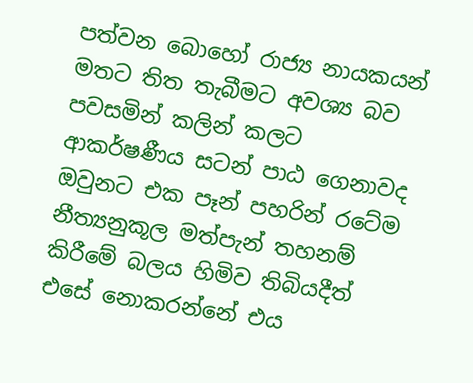පත්වන බොහෝ රාජ්‍ය නායකයන් මතට තිත තැබීමට අවශ්‍ය බව පවසමින් කලින් කලට ආකර්ෂණීය සටන් පාඨ ගෙනාවද ඔවුනට එක පෑන් පහරින් රටේම නීත්‍යනුකූල මත්පැන් තහනම් කිරීමේ බලය හිමිව තිබියදීත් එසේ නොකරන්නේ එය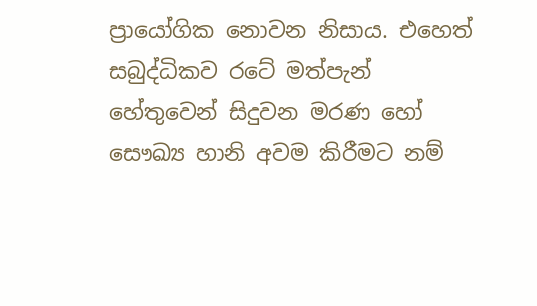ප්‍රායෝගික නොවන නිසාය. එහෙත් සබුද්ධිකව රටේ මත්පැන් හේතුවෙන් සිදුවන මරණ හෝ සෞඛ්‍ය හානි අවම කිරීමට නම්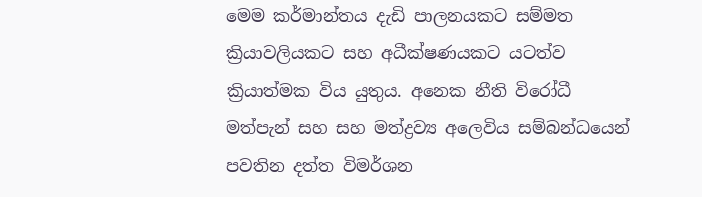මෙම කර්මාන්තය දැඩි පාලනයකට සම්මත ක්‍රියාවලියකට සහ අධීක්ෂණයකට යටත්ව ක්‍රියාත්මක විය යුතුය. අනෙක නීති විරෝධී මත්පැන් සහ සහ මත්ද්‍රව්‍ය අලෙවිය සම්බන්ධයෙන් පවතින දත්ත විමර්ශන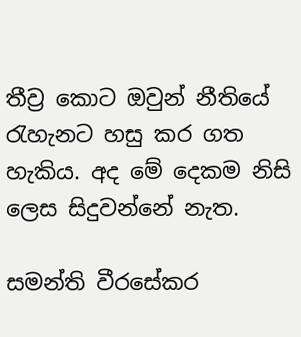තීව්‍ර කොට ඔවුන් නීතියේ රැහැනට හසු කර ගත හැකිය. අද මේ දෙකම නිසි ලෙස සිදුවන්නේ නැත.

සමන්ති වීරසේකර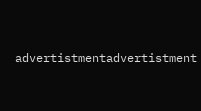advertistmentadvertistment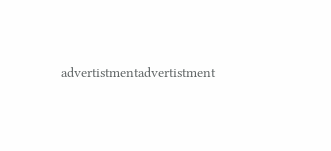advertistmentadvertistment